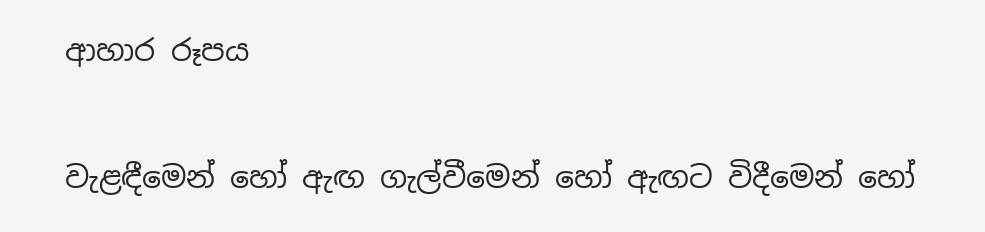ආහාර රූපය

වැළඳීමෙන් හෝ ඇඟ ගැල්වීමෙන් හෝ ඇඟට විදීමෙන් හෝ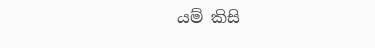යම් කිසි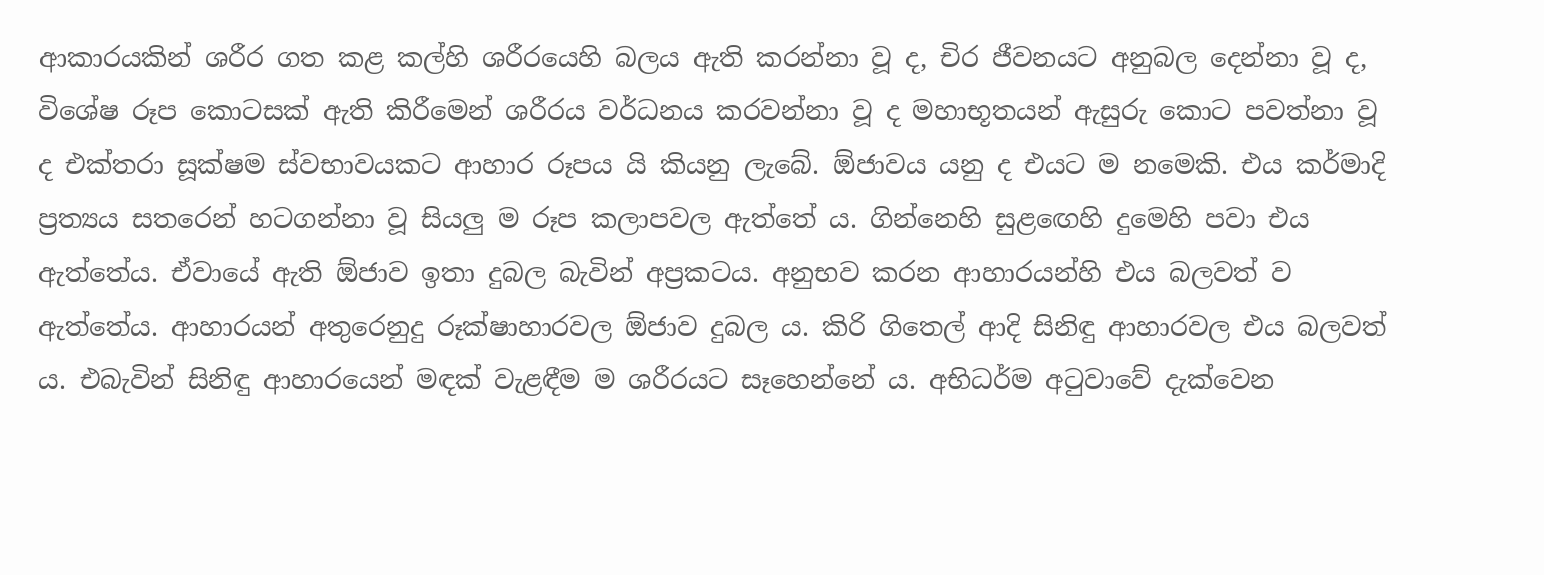ආකාරයකින් ශරීර ගත කළ කල්හි ශරීරයෙහි බලය ඇති කරන්නා වූ ද, චිර ජීවනයට අනුබල දෙන්නා වූ ද, විශේෂ රූප කොටසක් ඇති කිරීමෙන් ශරීරය වර්ධනය කරවන්නා වූ ද මහාභූතයන් ඇසුරු කොට පවත්නා වූ ද එක්තරා සූක්ෂම ස්වභාවයකට ආහාර රූපය යි කියනු ලැබේ. ඕජාවය යනු ද එයට ම නමෙකි. එය කර්මාදි ප්‍ර‍ත්‍යය සතරෙන් හටගන්නා වූ සියලු ම රූප කලාපවල ඇත්තේ ය. ගින්නෙහි සුළඟෙහි දුමෙහි පවා එය ඇත්තේය. ඒවායේ ඇති ඕජාව ඉතා දුබල බැවින් අප්‍ර‍කටය. අනුභව කරන ආහාරයන්හි එය බලවත් ව ඇත්තේය. ආහාරයන් අතුරෙනුදු රූක්ෂාහාරවල ඕජාව දුබල ය. කිරි ගිතෙල් ආදි සිනිඳු ආහාරවල එය බලවත් ය. එබැවින් සිනිඳු ආහාරයෙන් මඳක් වැළඳීම ම ශරීරයට සෑහෙන්නේ ය. අභිධර්ම අටුවාවේ දැක්වෙන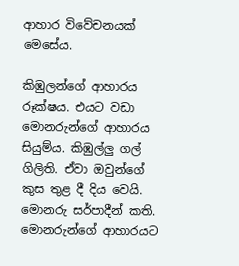ආහාර විවේචනයක් මෙසේය.

කිඹුලන්ගේ ආහාරය රූක්ෂය. එයට වඩා මොනරුන්ගේ ආහාරය සියුම්ය. කිඹුල්ලු ගල් ගිලිති. ඒවා ඔවුන්ගේ කුස තුළ දී දිය වෙයි. මොනරු සර්පාදීන් කති. මොනරුන්ගේ ආහාරයට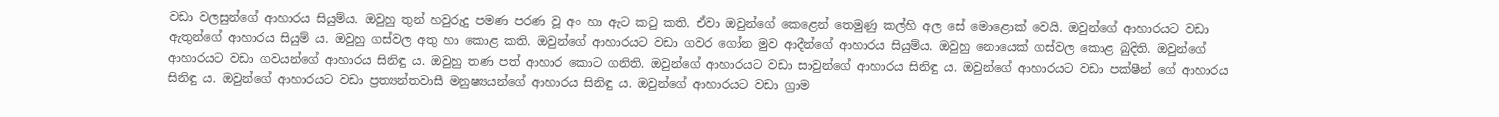වඩා වලසුන්ගේ ආහාරය සියුම්ය. ඔවුහු තුන් හවුරුදු පමණ පරණ වූ අං හා ඇට කටු කති. ඒවා ඔවුන්ගේ කෙළෙන් තෙමුණු කල්හි අල සේ මොළොක් වෙයි. ඔවුන්ගේ ආහාරයට වඩා ඇතුන්ගේ ආහාරය සියුම් ය. ඔවුහු ගස්වල අතු හා කොළ කති. ඔවුන්ගේ ආහාරයට වඩා ගවර ගෝන මුව ආදීන්ගේ ආහාරය සියුම්ය. ඔවුහු නොයෙක් ගස්වල කොළ බුදිති. ඔවුන්ගේ ආහාරයට වඩා ගවයන්ගේ ආහාරය සිනිඳු ය. ඔවුහු තණ පත් ආහාර කොට ගනිති. ඔවුන්ගේ ආහාරයට වඩා සාවුන්ගේ ආහාරය සිනිඳු ය. ඔවුන්ගේ ආහාරයට වඩා පක්ෂීන් ගේ ආහාරය සිනිඳු ය. ඔවුන්ගේ ආහාරයට වඩා ප්‍ර‍ත්‍යන්තවාසී මනුෂ්‍යයන්ගේ ආහාරය සිනිඳු ය. ඔවුන්ගේ ආහාරයට වඩා ග්‍රාම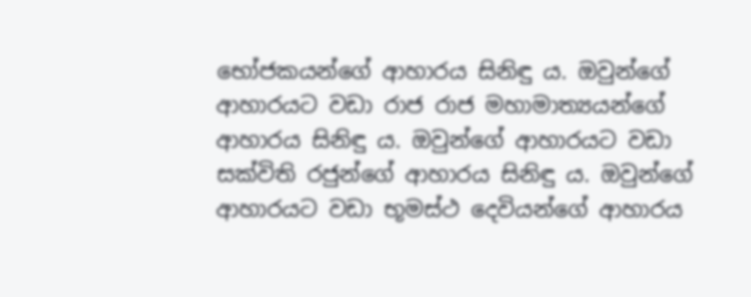භෝජකයන්ගේ ආහාරය සිනිඳු ය. ඔවුන්ගේ ආහාරයට වඩා රාජ රාජ මහාමාත්‍යයන්ගේ ආහාරය සිනිඳු ය. ඔවුන්ගේ ආහාරයට වඩා සක්විති රජුන්ගේ ආහාරය සිනිඳු ය. ඔවුන්ගේ ආහාරයට වඩා භූමස්ථ දෙවියන්ගේ ආහාරය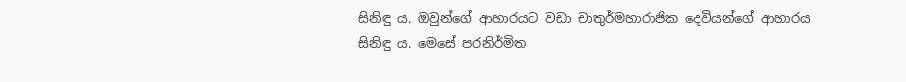සිනිඳු ය. ඔවුන්ගේ ආහාරයට වඩා චාතුර්මහාරාජික දෙවියන්ගේ ආහාරය සිනිඳු ය. මෙසේ පරනිර්මිත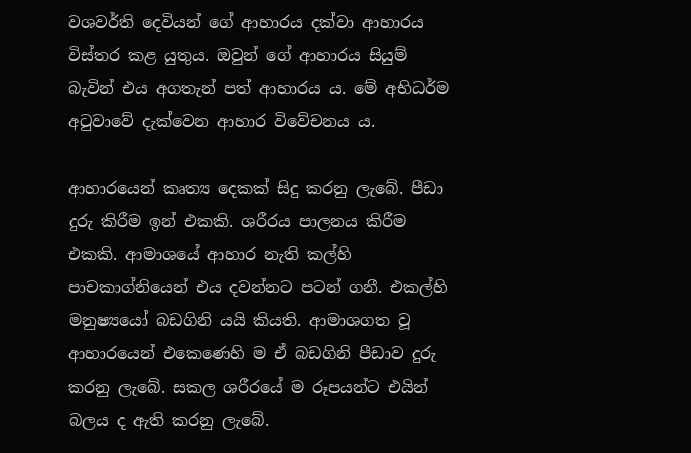වශවර්ති දෙවියන් ගේ ආහාරය දක්වා ආහාරය විස්තර කළ යුතුය. ඔවුන් ගේ ආහාරය සියුම් බැවින් එය අගතැන් පත් ආහාරය ය. මේ අභිධර්ම අටුවාවේ දැක්වෙන ආහාර විවේචනය ය.

ආහාරයෙන් කෘත්‍ය දෙකක් සිදු කරනු ලැබේ. පීඩා දුරු කිරීම ඉන් එකකි. ශරීරය පාලනය කිරීම එකකි. ආමාශයේ ආහාර නැති කල්හි පාචකාග්නියෙන් එය දවන්නට පටන් ගනී. එකල්හි මනුෂ්‍යයෝ බඩගිනි යයි කියති. ආමාශගත වූ ආහාරයෙන් එකෙණෙහි ම ඒ බඩගිනි පීඩාව දුරු කරනු ලැබේ. සකල ශරීරයේ ම රූපයන්ට එයින් බලය ද ඇති කරනු ලැබේ.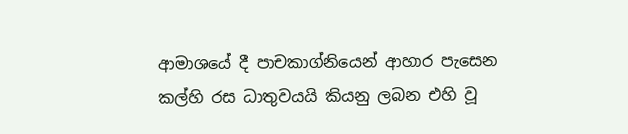ආමාශයේ දී පාචකාග්නියෙන් ආහාර පැසෙන කල්හි රස ධාතුවයයි කියනු ලබන එහි වූ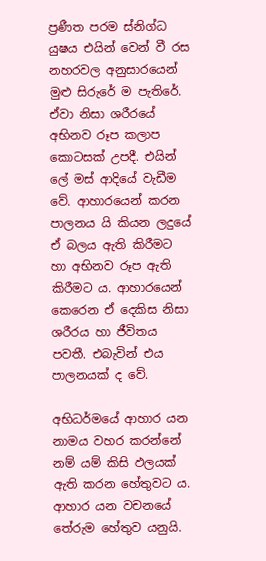ප්‍ර‍ණීත පරම ස්නිග්ධ යුෂය එයින් වෙන් වී රස නහරවල අනුසාරයෙන් මුළු සිරුරේ ම පැතිරේ. ඒවා නිසා ශරීරයේ අභිනව රූප කලාප කොටසක් උපදී. එයින් ලේ මස් ආදියේ වැඩීම වේ. ආහාරයෙන් කරන පාලනය යි කියන ලදුයේ ඒ බලය ඇති කිරීමට හා අභිනව රූප ඇති කිරීමට ය. ආහාරයෙන් කෙරෙන ඒ දෙකිස නිසා ශරීරය හා ජීවිතය පවතී. එබැවින් එය පාලනයක් ද වේ.

අභිධර්මයේ ආහාර යන නාමය වහර කරන්නේ නම් යම් කිසි ඵලයක් ඇති කරන හේතුවට ය. ආහාර යන වචනයේ තේරුම හේතුව යනුයි.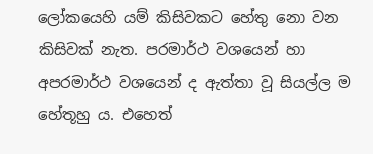ලෝකයෙහි යම් කිසිවකට හේතු නො වන කිසිවක් නැත. පරමාර්ථ වශයෙන් හා අපරමාර්ථ වශයෙන් ද ඇත්තා වූ සියල්ල ම හේතූහු ය. එහෙත්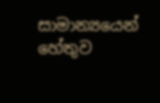සාමාන්‍යයෙන් හේතුව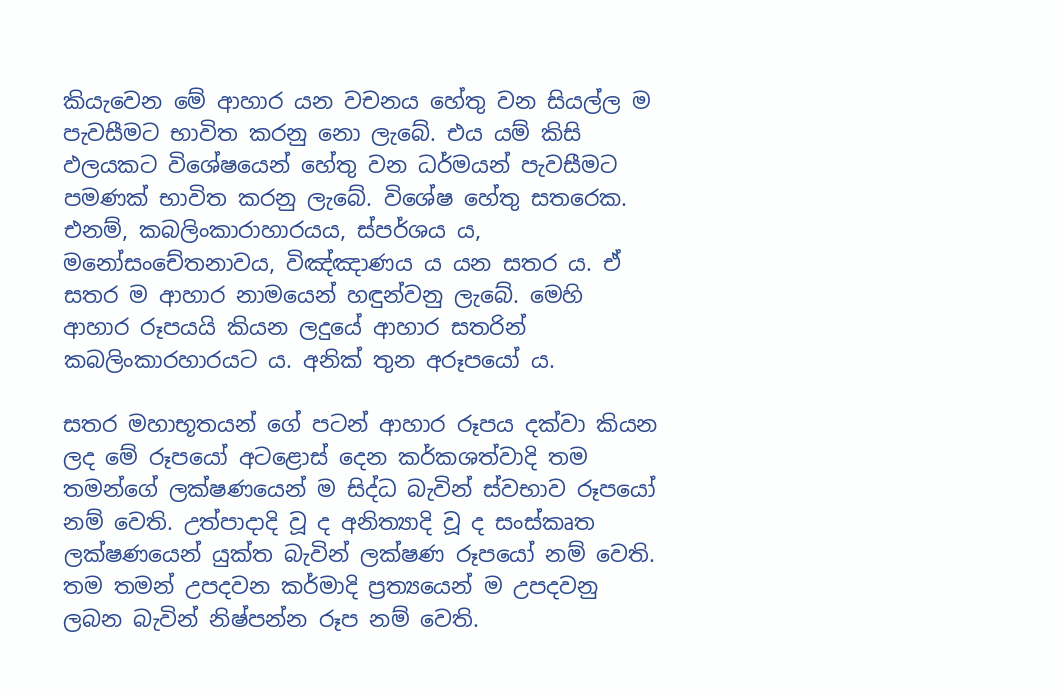කියැවෙන මේ ආහාර යන වචනය හේතු වන සියල්ල ම පැවසීමට භාවිත කරනු නො ලැබේ. එය යම් කිසි ඵලයකට විශේෂයෙන් හේතු වන ධර්මයන් පැවසීමට පමණක් භාවිත කරනු ලැබේ. විශේෂ හේතු සතරෙක. එනම්, කබලිංකාරාහාරයය, ස්පර්ශය ය, මනෝසංචේතනාවය, විඤ්ඤාණය ය යන සතර ය. ඒ සතර ම ආහාර නාමයෙන් හඳුන්වනු ලැබේ. මෙහි ආහාර රූපයයි කියන ලදුයේ ආහාර සතරින් කබලිංකාරහාරයට ය. අනික් තුන අරූපයෝ ය.

සතර මහාභූතයන් ගේ පටන් ආහාර රූපය දක්වා කියන ලද මේ රූපයෝ අටළොස් දෙන කර්කශත්වාදි තම තමන්ගේ ලක්ෂණයෙන් ම සිද්ධ බැවින් ස්වභාව රූපයෝ නම් වෙති. උත්පාදාදි වූ ද අනිත්‍යාදි වූ ද සංස්කෘත ලක්ෂණයෙන් යුක්ත බැවින් ලක්ෂණ රූපයෝ නම් වෙති. තම තමන් උපදවන කර්මාදි ප්‍ර‍ත්‍යයෙන් ම උපදවනු ලබන බැවින් නිෂ්පන්න රූප නම් වෙති.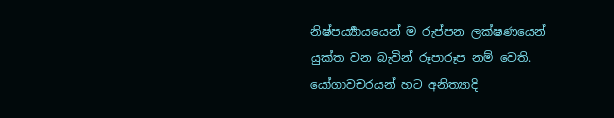නිෂ්පර්‍ය්‍යායයෙන් ම රුප්පන ලක්ෂණයෙන් යුක්ත වන බැවින් රූපාරූප නම් වෙති. යෝගාවචරයන් හට අනිත්‍යාදි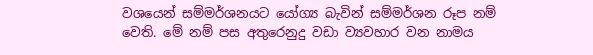වශයෙන් සම්මර්ශනයට යෝග්‍ය බැවින් සම්මර්ශන රූප නම් වෙති. මේ නම් පස අතුරෙනුදු වඩා ව්‍යවහාර වන නාමය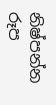නිෂ්පන්න රූප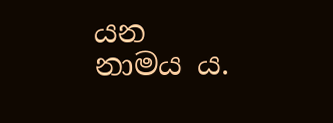යන නාමය ය.